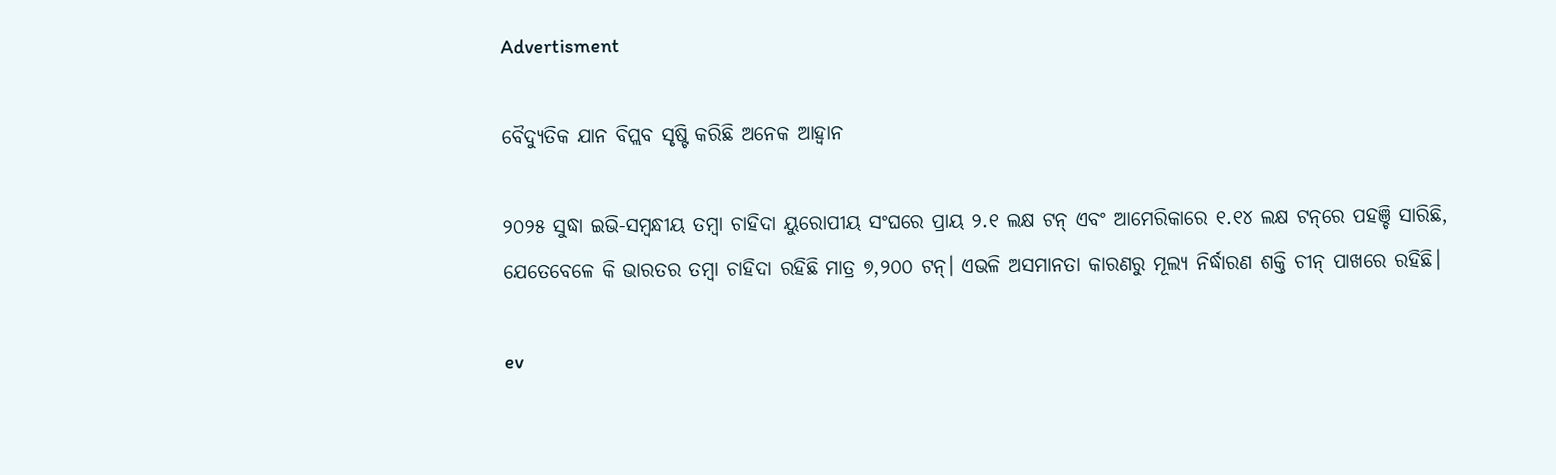Advertisment

ବୈଦ୍ୟୁତିକ ଯାନ ବିପ୍ଲବ ସୃଷ୍ଟି କରିଛି ଅନେକ ଆହ୍ୱାନ

୨୦୨୫ ସୁଦ୍ଧା ଇଭି-ସମ୍ବନ୍ଧୀୟ ତମ୍ବା ଚାହିଦା ୟୁରୋପୀୟ ସଂଘରେ ପ୍ରାୟ ୨.୧ ଲକ୍ଷ ଟନ୍‌ ଏବଂ ଆମେରିକାରେ ୧.୧୪ ଲକ୍ଷ ଟନ୍‌ରେ ପହଞ୍ଚି ସାରିଛି, ଯେତେବେଳେ କି ଭାରତର ତମ୍ବା ଚାହିଦା ରହିଛି ମାତ୍ର ୭,୨୦୦ ଟନ୍‌। ଏଭଳି ଅସମାନତା କାରଣରୁ ମୂଲ୍ୟ ନିର୍ଦ୍ଧାରଣ ଶକ୍ତି ଚୀନ୍ ପାଖରେ ରହିଛି।

ev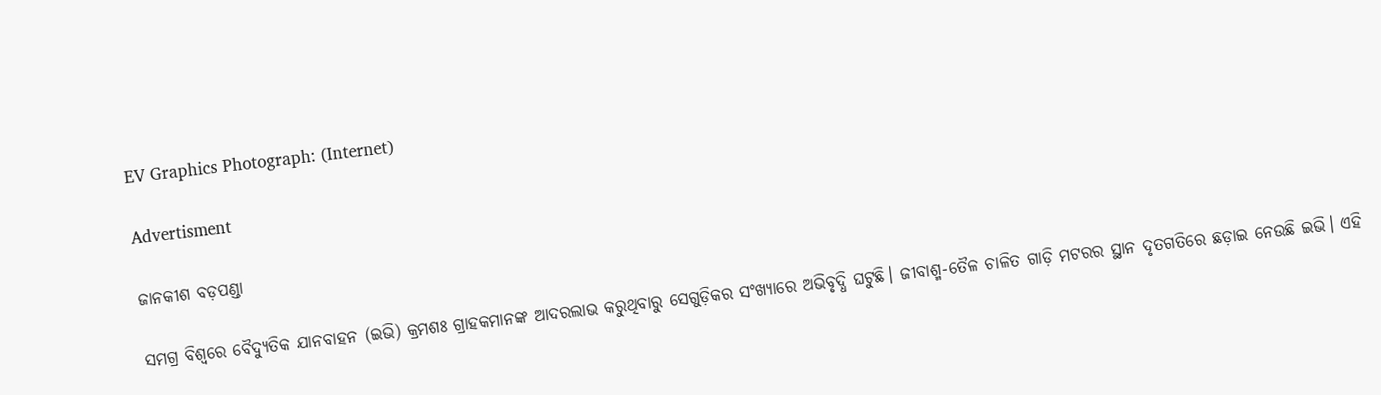EV Graphics Photograph: (Internet)

Advertisment

ଜାନକୀଶ ବଡ଼ପଣ୍ଡା

ସମଗ୍ର ବିଶ୍ୱରେ ବୈଦ୍ୟୁତିକ ଯାନବାହନ (ଇଭି) କ୍ରମଶଃ ଗ୍ରାହକମାନଙ୍କ ଆଦରଲାଭ କରୁଥିବାରୁ ସେଗୁଡ଼ିକର ସଂଖ୍ୟାରେ ଅଭିବୃଦ୍ଧି ଘଟୁଛି। ଜୀବାଶ୍ମ-ତୈଳ ଚାଳିତ ଗାଡ଼ି ମଟରର ସ୍ଥାନ ଦୃତଗତିରେ ଛଡ଼ାଇ ନେଉଛି ଇଭି। ଏହି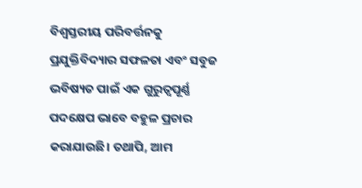ବିଶ୍ୱସ୍ତରୀୟ ପରିବର୍ତ୍ତନକୁ ପ୍ରଯୁକ୍ତିବିଦ୍ୟାର ସଫଳତା ଏବଂ ସବୁଜ ଭବିଷ୍ୟତ ପାଇଁ ଏକ ଗୁରୁତ୍ୱପୂର୍ଣ୍ଣ ପଦକ୍ଷେପ ଭାବେ ବହୁଳ ପ୍ରଚାର କରାଯାଉଛି। ତଥାପି, ଆମ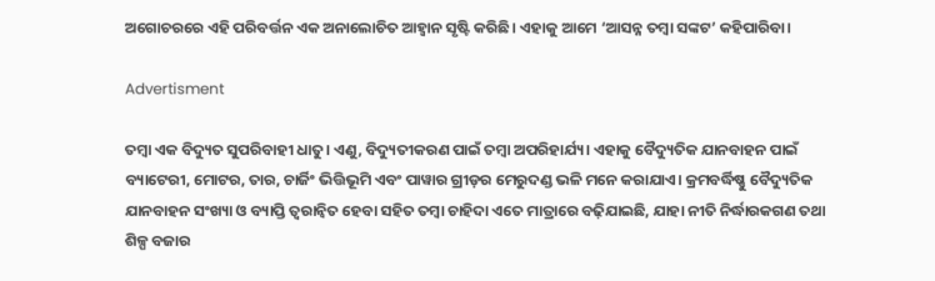ଅଗୋଚରରେ ଏହି ପରିବର୍ତ୍ତନ ଏକ ଅନାଲୋଚିତ ଆହ୍ୱାନ ସୃଷ୍ଟି କରିଛି। ଏହାକୁ ଆମେ ‘ଆସନ୍ନ ତମ୍ବା ସଙ୍କଟ’ କହିପାରିବା।

Advertisment

ତମ୍ବା ଏକ ବିଦ୍ୟୁତ ସୁପରିବାହୀ ଧାତୁ। ଏଣୁ, ବିଦ୍ୟୁତୀକରଣ ପାଇଁ ତମ୍ବା ଅପରିହାର୍ଯ୍ୟ। ଏହାକୁ ବୈଦ୍ୟୁତିକ ଯାନବାହନ ପାଇଁ ବ୍ୟାଟେରୀ, ମୋଟର, ତାର, ଚାର୍ଜିଂ ଭିତ୍ତିଭୂମି ଏବଂ ପାୱାର ଗ୍ରୀଡ଼ର ମେରୁଦଣ୍ଡ ଭଳି ମନେ କରାଯାଏ। କ୍ରମବର୍ଦ୍ଧିଷ୍ଣୁ ବୈଦ୍ୟୁତିକ ଯାନବାହନ ସଂଖ୍ୟା ଓ ବ୍ୟାପ୍ତି ତ୍ୱରାନ୍ୱିତ ହେବା ସହିତ ତମ୍ବା ଚାହିଦା ଏତେ ମାତ୍ରାରେ ବଢ଼ିଯାଇଛି, ଯାହା ନୀତି ନିର୍ଦ୍ଧାରକଗଣ ତଥା ଶିଳ୍ପ ବଜାର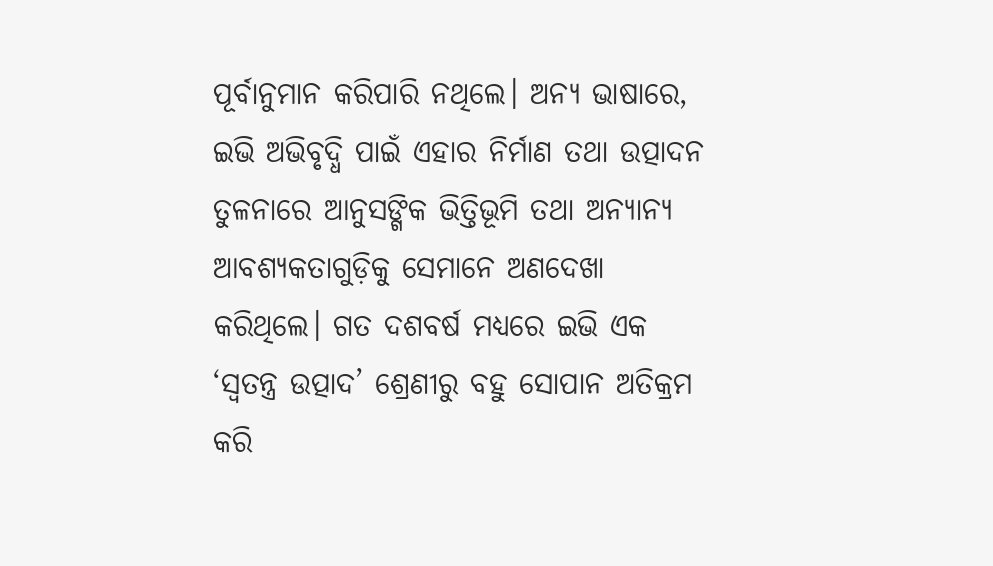ପୂର୍ବାନୁମାନ କରିପାରି ନଥିଲେ। ଅନ୍ୟ ଭାଷାରେ, ଇଭି ଅଭିବୃଦ୍ଧି ପାଇଁ ଏହାର ନିର୍ମାଣ ତଥା ଉତ୍ପାଦନ ତୁଳନାରେ ଆନୁସଙ୍ଗିକ ଭିତ୍ତିଭୂମି ତଥା ଅନ୍ୟାନ୍ୟ ଆବଶ୍ୟକତାଗୁଡ଼ିକୁ ସେମାନେ ଅଣଦେଖା କରିଥିଲେ। ଗତ ଦଶବର୍ଷ ମଧ୍ୟରେ ଇଭି ଏକ ‘ସ୍ୱତନ୍ତ୍ର ଉତ୍ପାଦ’ ଶ୍ରେଣୀରୁ ବହୁ ସୋପାନ ଅତିକ୍ରମ କରି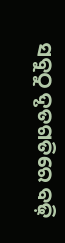ସବୁଠୁ ଦୃତଗତିରେ ବଢ଼ି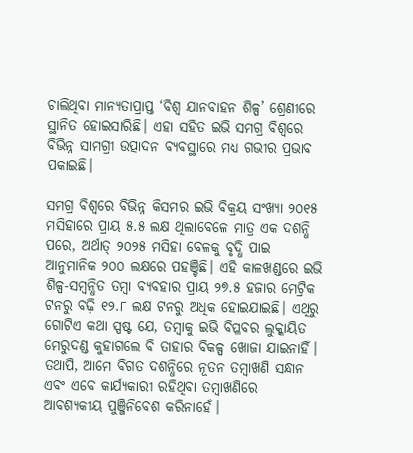ଚାଲିଥିବା ମାନ୍ୟତାପ୍ରାପ୍ତ ‘ବିଶ୍ୱ ଯାନବାହନ ଶିଳ୍ପ’ ଶ୍ରେଣୀରେ ସ୍ଥାନିତ ହୋଇସାରିଛି। ଏହା ସହିତ ଇଭି ସମଗ୍ର ବିଶ୍ୱରେ ବିଭିନ୍ନ ସାମଗ୍ରୀ ଉତ୍ପାଦନ ବ୍ୟବସ୍ଥାରେ ମଧ୍ୟ ଗଭୀର ପ୍ରଭାବ ପକାଇଛି।

ସମଗ୍ର ବିଶ୍ୱରେ ବିଭିନ୍ନ କିସମର ଇଭି ବିକ୍ରୟ ସଂଖ୍ୟା ୨୦୧୫ ମସିହାରେ ପ୍ରାୟ ୫.୫ ଲକ୍ଷ ଥିଲାବେଳେ ମାତ୍ର ଏକ ଦଶନ୍ଧି ପରେ, ଅର୍ଥାତ୍ ୨୦୨୫ ମସିହା ବେଳକୁ ବୃଦ୍ଧି ପାଇ ଆନୁମାନିକ ୨୦୦ ଲକ୍ଷରେ ପହଞ୍ଚିଛି। ଏହି କାଳଖଣ୍ଡରେ ଇଭି ଶିଳ୍ପ-ସମ୍ବନ୍ଧିତ ତମ୍ବା ବ୍ୟବହାର ପ୍ରାୟ ୨୭.୫ ହଜାର ମେଟ୍ରିକ ଟନରୁ ବଢ଼ି ୧୨.୮ ଲକ୍ଷ ଟନରୁ ଅଧିକ ହୋଇଯାଇଛି। ଏଥିରୁ ଗୋଟିଏ କଥା ସ୍ପଷ୍ଟ ଯେ, ତମ୍ବାକୁ ଇଭି ବିପ୍ଳବର ଲୁକ୍କାୟିତ ମେରୁଦଣ୍ଡ କୁହାଗଲେ ବି ତାହାର ବିକଳ୍ପ ଖୋଜା ଯାଇନାହିଁ। ତଥାପି, ଆମେ ବିଗତ ଦଶନ୍ଧିରେ ନୂତନ ତମ୍ବାଖଣି ସନ୍ଧାନ ଏବଂ ଏବେ କାର୍ଯ୍ୟକାରୀ ରହିଥିବା ତମ୍ବାଖଣିରେ ଆବଶ୍ୟକୀୟ ପୁଞ୍ଜିନିବେଶ କରିନାହେଁ।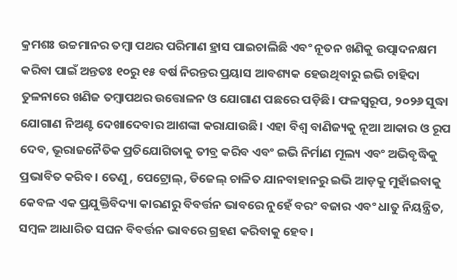କ୍ରମଶଃ ଉଚ୍ଚମାନର ତମ୍ବା ପଥର ପରିମାଣ ହ୍ରାସ ପାଇଚାଲିଛି ଏବଂ ନୂତନ ଖଣିକୁ ଉତ୍ପାଦନକ୍ଷମ କରିବା ପାଇଁ ଅନ୍ତତଃ ୧୦ରୁ ୧୫ ବର୍ଷ ନିରନ୍ତର ପ୍ରୟାସ ଆବଶ୍ୟକ ହେଉଥିବାରୁ ଇଭି ଚାହିଦା ତୁଳନାରେ ଖଣିଜ ତମ୍ବାପଥର ଉତ୍ତୋଳନ ଓ ଯୋଗାଣ ପଛରେ ପଡ଼ିଛି। ଫଳସ୍ୱରୂପ, ୨୦୨୬ ସୁଦ୍ଧା ଯୋଗାଣ ନିଅଣ୍ଟ ଦେଖାଦେବାର ଆଶଙ୍କା କରାଯାଉଛି। ଏହା ବିଶ୍ୱ ବାଣିଜ୍ୟକୁ ନୂଆ ଆକାର ଓ ରୂପ ଦେବ, ଭୂରାଜନୈତିକ ପ୍ରତିଯୋଗିତାକୁ ତୀବ୍ର କରିବ ଏବଂ ଇଭି ନିର୍ମାଣ ମୂଲ୍ୟ ଏବଂ ଅଭିବୃଦ୍ଧିକୁ ପ୍ରଭାବିତ କରିବ। ତେଣୁ, ପେଟ୍ରୋଲ୍, ଡିଜେଲ୍ ଚାଳିତ ଯାନବାହାନରୁ ଇଭି ଆଡ଼କୁ ମୁହାଁଇବାକୁ କେବଳ ଏକ ପ୍ରଯୁକ୍ତିବିଦ୍ୟା କାରଣରୁ ବିବର୍ତ୍ତନ ଭାବରେ ନୁହେଁ ବରଂ ବଜାର ଏବଂ ଧାତୁ ନିୟନ୍ତ୍ରିତ, ସମ୍ବଳ ଆଧାରିତ ସଘନ ବିବର୍ତ୍ତନ ଭାବରେ ଗ୍ରହଣ କରିବାକୁ ହେବ।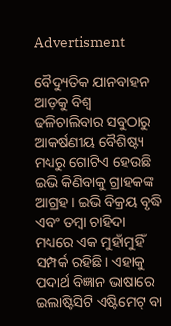Advertisment

ବୈଦ୍ୟୁତିକ ଯାନବାହନ ଆଡ଼କୁ ବିଶ୍ୱ ଢଳିଚାଲିବାର ସବୁଠାରୁ ଆକର୍ଷଣୀୟ ବୈଶିଷ୍ଟ୍ୟ ମଧ୍ୟରୁ ଗୋଟିଏ ହେଉଛି ଇଭି କିଣିବାକୁ ଗ୍ରାହକଙ୍କ ଆଗ୍ରହ। ଇଭି ବିକ୍ରୟ ବୃଦ୍ଧି ଏବଂ ତମ୍ବା ଚାହିଦା ମଧ୍ୟରେ ଏକ ମୁହାଁମୁହିଁ ସମ୍ପର୍କ ରହିଛି। ଏହାକୁ ପଦାର୍ଥ ବିଜ୍ଞାନ ଭାଷାରେ ଇଲାଷ୍ଟିସିଟି ଏଷ୍ଟିମେଟ୍ ବା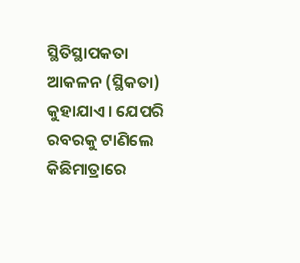ସ୍ଥିତିସ୍ଥାପକତା ଆକଳନ (ସ୍ଥିକତା) କୁହାଯାଏ। ଯେପରି ରବରକୁ ଟାଣିଲେ କିଛିମାତ୍ରାରେ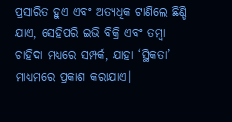ପ୍ରସାରିତ ହୁଏ ଏବଂ ଅତ୍ୟଧିକ ଟାଣିଲେ ଛିଣ୍ଡି ଯାଏ, ସେହିପରି ଇଭି ବିକ୍ରି ଏବଂ ତମ୍ବା ଚାହିଦା ମଧ୍ୟରେ ସମ୍ପର୍କ, ଯାହା ‘ସ୍ଥିକତା’ ମାଧ୍ୟମରେ ପ୍ରକାଶ କରାଯାଏ।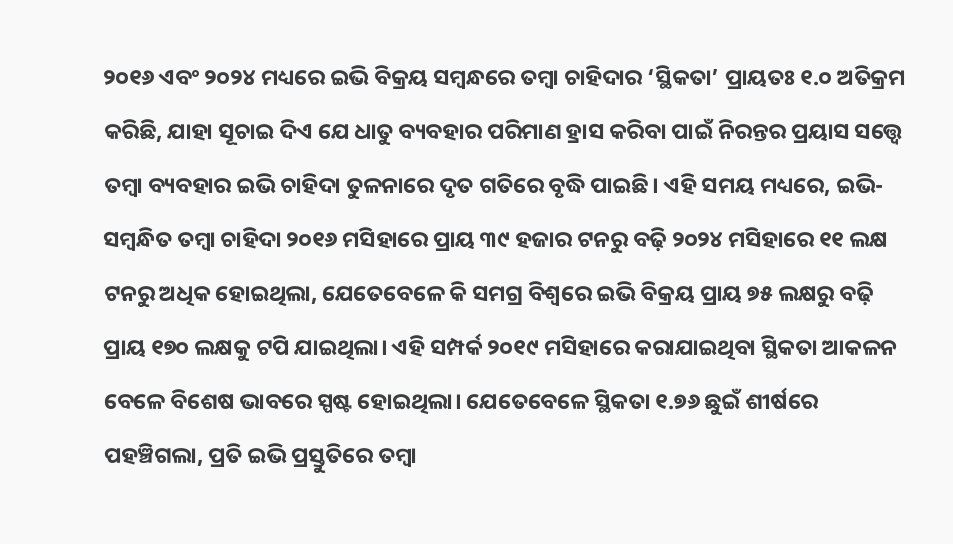୨୦୧୬ ଏବଂ ୨୦୨୪ ମଧ୍ୟରେ ଇଭି ବିକ୍ରୟ ସମ୍ବନ୍ଧରେ ତମ୍ବା ଚାହିଦାର ‘ସ୍ଥିକତା’ ପ୍ରାୟତଃ ୧.୦ ଅତିକ୍ରମ କରିଛି, ଯାହା ସୂଚାଇ ଦିଏ ଯେ ଧାତୁ ବ୍ୟବହାର ପରିମାଣ ହ୍ରାସ କରିବା ପାଇଁ ନିରନ୍ତର ପ୍ରୟାସ ସତ୍ତ୍ୱେ ତମ୍ବା ବ୍ୟବହାର ଇଭି ଚାହିଦା ତୁଳନାରେ ଦୃତ ଗତିରେ ବୃଦ୍ଧି ପାଇଛି। ଏହି ସମୟ ମଧ୍ୟରେ, ଇଭି-ସମ୍ବନ୍ଧିତ ତମ୍ବା ଚାହିଦା ୨୦୧୬ ମସିହାରେ ପ୍ରାୟ ୩୯ ହଜାର ଟନରୁ ବଢ଼ି ୨୦୨୪ ମସିହାରେ ୧୧ ଲକ୍ଷ ଟନରୁ ଅଧିକ ହୋଇଥିଲା, ଯେତେବେଳେ କି ସମଗ୍ର ବିଶ୍ୱରେ ଇଭି ବିକ୍ରୟ ପ୍ରାୟ ୭୫ ଲକ୍ଷରୁ ବଢ଼ି ପ୍ରାୟ ୧୭୦ ଲକ୍ଷକୁ ଟପି ଯାଇଥିଲା। ଏହି ସମ୍ପର୍କ ୨୦୧୯ ମସିହାରେ କରାଯାଇଥିବା ସ୍ଥିକତା ଆକଳନ ବେଳେ ବିଶେଷ ଭାବରେ ସ୍ପଷ୍ଟ ହୋଇଥିଲା। ଯେତେବେଳେ ସ୍ଥିକତା ୧.୭୬ ଛୁଇଁ ଶୀର୍ଷରେ ପହଞ୍ଚିଗଲା, ପ୍ରତି ଇଭି ପ୍ରସ୍ତୁତିରେ ତମ୍ବା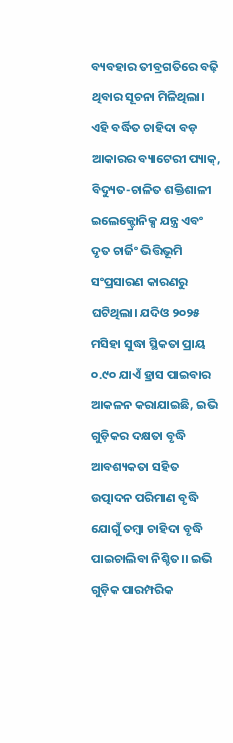ବ୍ୟବହାର ତୀବ୍ରଗତିରେ ବଢ଼ି ଥିବାର ସୂଚନା ମିଳିଥିଲା। ଏହି ବର୍ଦ୍ଧିତ ଚାହିଦା ବଡ଼ ଆକାରର ବ୍ୟାଟେରୀ ପ୍ୟାକ୍, ବିଦ୍ୟୁତ-ଚାଳିତ ଶକ୍ତିଶାଳୀ ଇଲେକ୍ଟ୍ରୋନିକ୍ସ ଯନ୍ତ୍ର ଏବଂ ଦୃତ ଚାର୍ଜିଂ ଭିତ୍ତିଭୂମି ସଂପ୍ରସାରଣ କାରଣରୁ ଘଟିଥିଲା। ଯଦିଓ ୨୦୨୫ ମସିହା ସୁଦ୍ଧା ସ୍ଥିକତା ପ୍ରାୟ ୦.୯୦ ଯାଏଁ ହ୍ରାସ ପାଇବାର ଆକଳନ କରାଯାଇଛି, ଇଭି ଗୁଡ଼ିକର ଦକ୍ଷତା ବୃଦ୍ଧି ଆବଶ୍ୟକତା ସହିତ ଉତ୍ପାଦନ ପରିମାଣ ବୃଦ୍ଧି ଯୋଗୁଁ ତମ୍ବା ଚାହିଦା ବୃଦ୍ଧି ପାଇଚାଲିବା ନିଶ୍ଚିତ।। ଇଭି ଗୁଡ଼ିକ ପାରମ୍ପରିକ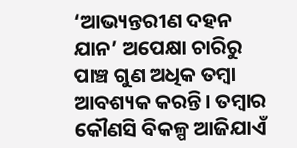‘ଆଭ୍ୟନ୍ତରୀଣ ଦହନ ଯାନ’ ଅପେକ୍ଷା ଚାରିରୁ ପାଞ୍ଚ ଗୁଣ ଅଧିକ ତମ୍ବା ଆବଶ୍ୟକ କରନ୍ତି। ତମ୍ବାର କୌଣସି ବିକଳ୍ପ ଆଜିଯାଏଁ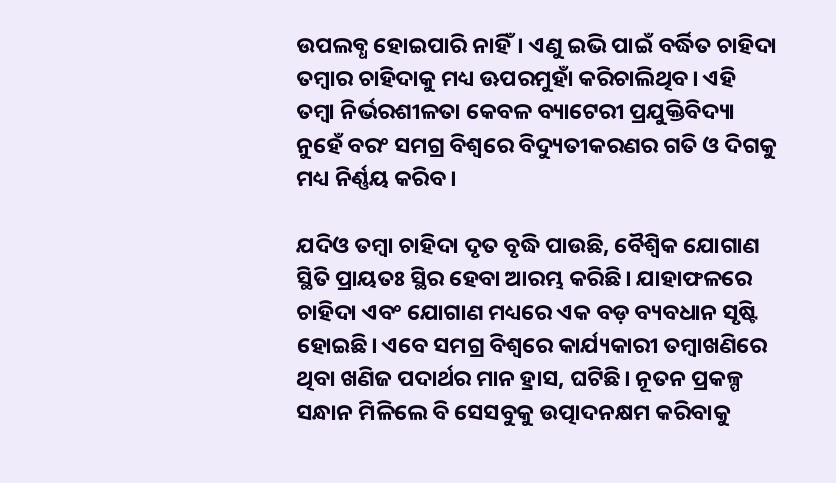ଉପଲବ୍ଧ ହୋଇପାରି ନାହିଁ। ଏଣୁ ଇଭି ପାଇଁ ବର୍ଦ୍ଧିତ ଚାହିଦା ତମ୍ବାର ଚାହିଦାକୁ ମଧ୍ୟ ଊପରମୁହାଁ କରିଚାଲିଥିବ। ଏହି ତମ୍ବା ନିର୍ଭରଶୀଳତା କେବଳ ବ୍ୟାଟେରୀ ପ୍ରଯୁକ୍ତିବିଦ୍ୟା ନୁହେଁ ବରଂ ସମଗ୍ର ବିଶ୍ୱରେ ବିଦ୍ୟୁତୀକରଣର ଗତି ଓ ଦିଗକୁ ମଧ୍ୟ ନିର୍ଣ୍ଣୟ କରିବ।

ଯଦିଓ ତମ୍ବା ଚାହିଦା ଦୃତ ବୃଦ୍ଧି ପାଉଛି, ବୈଶ୍ୱିକ ଯୋଗାଣ ସ୍ଥିତି ପ୍ରାୟତଃ ସ୍ଥିର ହେବା ଆରମ୍ଭ କରିଛି। ଯାହାଫଳରେ ଚାହିଦା ଏବଂ ଯୋଗାଣ ମଧ୍ୟରେ ଏକ ବଡ଼ ବ୍ୟବଧାନ ସୃଷ୍ଟି ହୋଇଛି। ଏବେ ସମଗ୍ର ବିଶ୍ୱରେ କାର୍ଯ୍ୟକାରୀ ତମ୍ବାଖଣିରେ ଥିବା ଖଣିଜ ପଦାର୍ଥର ମାନ ହ୍ରାସ, ଘଟିଛି। ନୂତନ ପ୍ରକଳ୍ପ ସନ୍ଧାନ ମିଳିଲେ ବି ସେସବୁକୁ ଉତ୍ପାଦନକ୍ଷମ କରିବାକୁ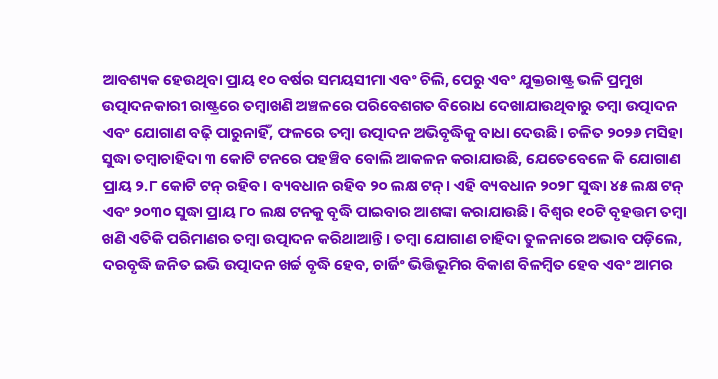ଆବଶ୍ୟକ ହେଉଥିବା ପ୍ରାୟ ୧୦ ବର୍ଷର ସମୟସୀମା ଏବଂ ଚିଲି, ପେରୁ ଏବଂ ଯୁକ୍ତରାଷ୍ଟ୍ର ଭଳି ପ୍ରମୁଖ ଉତ୍ପାଦନକାରୀ ରାଷ୍ଟ୍ରରେ ତମ୍ବାଖଣି ଅଞ୍ଚଳରେ ପରିବେଶଗତ ବିରୋଧ ଦେଖାଯାଉଥିବାରୁ ତମ୍ବା ଉତ୍ପାଦନ ଏବଂ ଯୋଗାଣ ବଢ଼ି ପାରୁନାହିଁ, ଫଳରେ ତମ୍ବା ଉତ୍ପାଦନ ଅଭିବୃଦ୍ଧିକୁ ବାଧା ଦେଉଛି। ଚଳିତ ୨୦୨୬ ମସିହା ସୁଦ୍ଧା ତମ୍ବାଚାହିଦା ୩ କୋଟି ଟନରେ ପହଞ୍ଚିବ ବୋଲି ଆକଳନ କରାଯାଉଛି, ଯେତେବେଳେ କି ଯୋଗାଣ ପ୍ରାୟ ୨.୮ କୋଟି ଟନ୍ ରହିବ। ବ୍ୟବଧାନ ରହିବ ୨୦ ଲକ୍ଷ ଟନ୍। ଏହି ବ୍ୟବଧାନ ୨୦୨୮ ସୁଦ୍ଧା ୪୫ ଲକ୍ଷ ଟନ୍ ଏବଂ ୨୦୩୦ ସୁଦ୍ଧା ପ୍ରାୟ ୮୦ ଲକ୍ଷ ଟନକୁ ବୃଦ୍ଧି ପାଇବାର ଆଶଙ୍କା କରାଯାଉଛି। ବିଶ୍ୱର ୧୦ଟି ବୃହତ୍ତମ ତମ୍ବା ଖଣି ଏତିକି ପରିମାଣର ତମ୍ବା ଉତ୍ପାଦନ କରିଥାଆନ୍ତି। ତମ୍ବା ଯୋଗାଣ ଚାହିଦା ତୁଳନାରେ ଅଭାବ ପଡ଼ିଲେ, ଦରବୃଦ୍ଧି ଜନିତ ଇଭି ଉତ୍ପାଦନ ଖର୍ଚ୍ଚ ବୃଦ୍ଧି ହେବ, ଚାର୍ଜିଂ ଭିତ୍ତିଭୂମିର ବିକାଶ ବିଳମ୍ବିତ ହେବ ଏବଂ ଆମର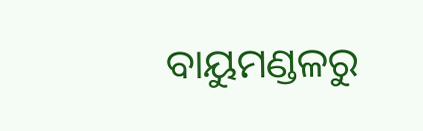ବାୟୁମଣ୍ଡଳରୁ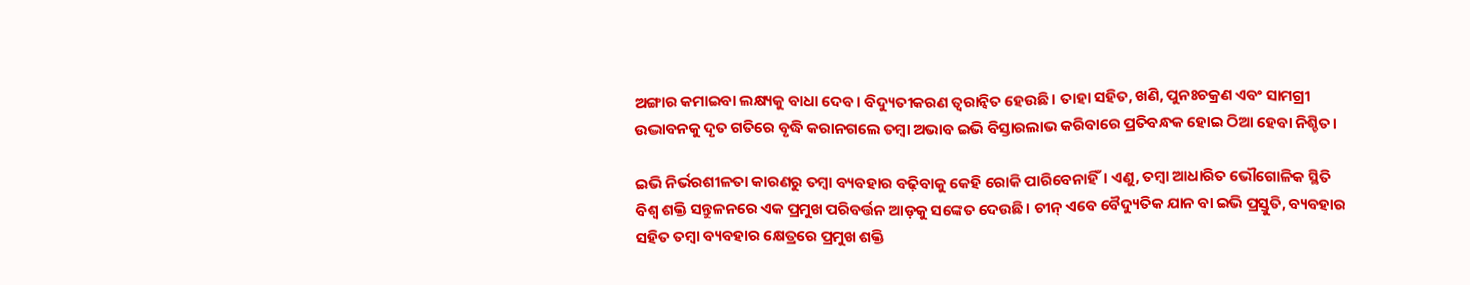ଅଙ୍ଗାର କମାଇବା ଲକ୍ଷ୍ୟକୁ ବାଧା ଦେବ। ବିଦ୍ୟୁତୀକରଣ ତ୍ୱରାନ୍ୱିତ ହେଉଛି। ତାହା ସହିତ, ଖଣି, ପୁନଃଚକ୍ରଣ ଏବଂ ସାମଗ୍ରୀ ଉଦ୍ଭାବନକୁ ଦୃତ ଗତିରେ ବୃଦ୍ଧି କରାନଗଲେ ତମ୍ବା ଅଭାବ ଇଭି ବିସ୍ତାରଲାଭ କରିବାରେ ପ୍ରତିବନ୍ଧକ ହୋଇ ଠିଆ ହେବା ନିଶ୍ଚିତ।

ଇଭି ନିର୍ଭରଶୀଳତା କାରଣରୁ ତମ୍ବା ବ୍ୟବହାର ବଢ଼ିବାକୁ କେହି ରୋକି ପାରିବେନାହିଁ। ଏଣୁ, ତମ୍ବା ଆଧାରିତ ଭୌଗୋଳିକ ସ୍ଥିତି ବିଶ୍ୱ ଶକ୍ତି ସନ୍ତୁଳନରେ ଏକ ପ୍ରମୁଖ ପରିବର୍ତ୍ତନ ଆଡ଼କୁ ସଙ୍କେତ ଦେଉଛି। ଚୀନ୍ ଏବେ ବୈଦ୍ୟୁତିକ ଯାନ ବା ଇଭି ପ୍ରସ୍ତୁତି, ବ୍ୟବହାର ସହିତ ତମ୍ବା ବ୍ୟବହାର କ୍ଷେତ୍ରରେ ପ୍ରମୁଖ ଶକ୍ତି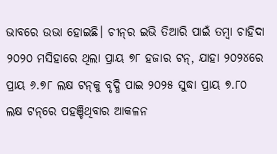ଭାବରେ ଉଭା ହୋଇଛି। ଚୀନ୍‌ର ଇଭି ତିଆରି ପାଇଁ ତମ୍ବା ଚାହିଦା ୨୦୨୦ ମସିହାରେ ଥିଲା ପ୍ରାୟ ୭୮ ହଜାର ଟନ୍‌, ଯାହା ୨୦୨୪ରେ ପ୍ରାୟ ୬.୭୮ ଲକ୍ଷ ଟନ୍‌କୁ ବୃଦ୍ଧି ପାଇ ୨୦୨୫ ସୁଦ୍ଧା ପ୍ରାୟ ୭.୮୦ ଲକ୍ଷ ଟନ୍‌ରେ ପହଞ୍ଚିଥିବାର ଆକଳନ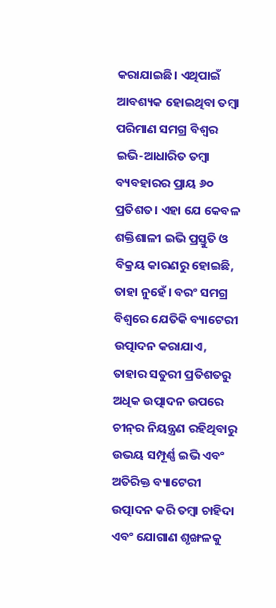କରାଯାଇଛି। ଏଥିପାଇଁ ଆବଶ୍ୟକ ହୋଇଥିବା ତମ୍ବା ପରିମାଣ ସମଗ୍ର ବିଶ୍ୱର ଇଭି-ଆଧାରିତ ତମ୍ବା ବ୍ୟବହାରର ପ୍ରାୟ ୬୦ ପ୍ରତିଶତ। ଏହା ଯେ କେବଳ ଶକ୍ତିଶାଳୀ ଇଭି ପ୍ରସ୍ତୁତି ଓ ବିକ୍ରୟ କାରଣରୁ ହୋଇଛି, ତାହା ନୁହେଁ। ବରଂ ସମଗ୍ର ବିଶ୍ୱରେ ଯେତିକି ବ୍ୟାଟେରୀ ଉତ୍ପାଦନ କରାଯାଏ, ତାହାର ସତୁରୀ ପ୍ରତିଶତରୁ ଅଧିକ ଉତ୍ପାଦନ ଉପରେ ଚୀନ୍‌ର ନିୟନ୍ତ୍ରଣ ରହିଥିବାରୁ ଉଭୟ ସମ୍ପୂର୍ଣ୍ଣ ଇଭି ଏବଂ ଅତିରିକ୍ତ ବ୍ୟାଟେରୀ ଉତ୍ପାଦନ କରି ତମ୍ବା ଚାହିଦା ଏବଂ ଯୋଗାଣ ଶୃଙ୍ଖଳକୁ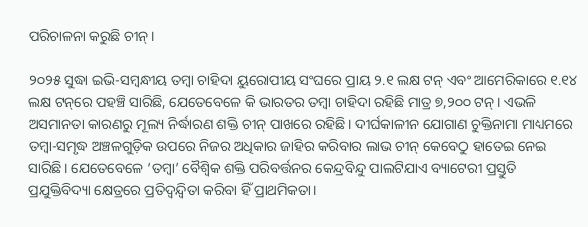ପରିଚାଳନା କରୁଛି ଚୀନ୍।

୨୦୨୫ ସୁଦ୍ଧା ଇଭି-ସମ୍ବନ୍ଧୀୟ ତମ୍ବା ଚାହିଦା ୟୁରୋପୀୟ ସଂଘରେ ପ୍ରାୟ ୨.୧ ଲକ୍ଷ ଟନ୍‌ ଏବଂ ଆମେରିକାରେ ୧.୧୪ ଲକ୍ଷ ଟନ୍‌ରେ ପହଞ୍ଚି ସାରିଛି, ଯେତେବେଳେ କି ଭାରତର ତମ୍ବା ଚାହିଦା ରହିଛି ମାତ୍ର ୭,୨୦୦ ଟନ୍‌। ଏଭଳି ଅସମାନତା କାରଣରୁ ମୂଲ୍ୟ ନିର୍ଦ୍ଧାରଣ ଶକ୍ତି ଚୀନ୍ ପାଖରେ ରହିଛି। ଦୀର୍ଘକାଳୀନ ଯୋଗାଣ ଚୁକ୍ତିନାମା ମାଧ୍ୟମରେ ତମ୍ବା-ସମୃଦ୍ଧ ଅଞ୍ଚଳଗୁଡ଼ିକ ଉପରେ ନିଜର ଅଧିକାର ଜାହିର କରିବାର ଲାଭ ଚୀନ୍‌ କେବେଠୁ ହାତେଇ ନେଇ ସାରିଛି। ଯେତେବେଳେ ‘ତମ୍ବା’ ବୈଶ୍ୱିକ ଶକ୍ତି ପରିବର୍ତ୍ତନର କେନ୍ଦ୍ରବିନ୍ଦୁ ପାଲଟିଯାଏ ବ୍ୟାଟେରୀ ପ୍ରସ୍ତୁତି ପ୍ରଯୁକ୍ତିବିଦ୍ୟା କ୍ଷେତ୍ରରେ ପ୍ରତିଦ୍ୱନ୍ଦ୍ୱିତା କରିବା ହିଁ ପ୍ରାଥମିକତା।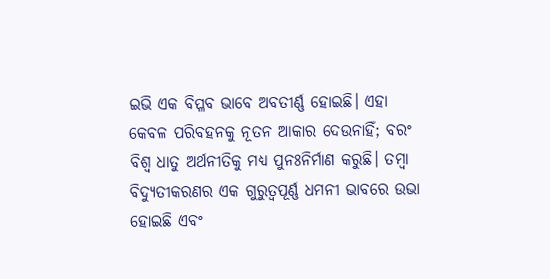ଇଭି ଏକ ବିପ୍ଳବ ଭାବେ ଅବତୀର୍ଣ୍ଣ ହୋଇଛି। ଏହା କେବଳ ପରିବହନକୁ ନୂତନ ଆକାର ଦେଉନାହିଁ; ବରଂ ବିଶ୍ୱ ଧାତୁ ଅର୍ଥନୀତିକୁ ମଧ୍ୟ ପୁନଃନିର୍ମାଣ କରୁଛି। ତମ୍ବା ବିଦ୍ୟୁତୀକରଣର ଏକ ଗୁରୁତ୍ୱପୂର୍ଣ୍ଣ ଧମନୀ ଭାବରେ ଉଭା ହୋଇଛି ଏବଂ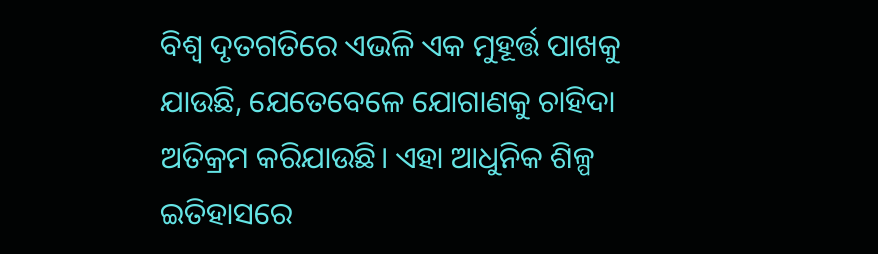ବିଶ୍ୱ ଦୃତଗତିରେ ଏଭଳି ଏକ ମୁହୂର୍ତ୍ତ ପାଖକୁ ଯାଉଛି, ଯେତେବେଳେ ଯୋଗାଣକୁ ଚାହିଦା ଅତିକ୍ରମ କରିଯାଉଛି। ଏହା ଆଧୁନିକ ଶିଳ୍ପ ଇତିହାସରେ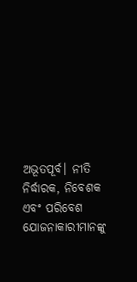ଅଭୂତପୂର୍ବ। ନୀତି ନିର୍ଦ୍ଧାରକ, ନିବେଶକ ଏବଂ ପରିବେଶ ଯୋଜନାକାରୀମାନଙ୍କୁ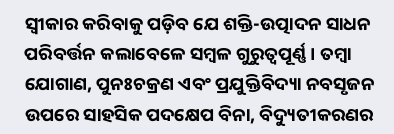ସ୍ୱୀକାର କରିବାକୁ ପଡ଼ିବ ଯେ ଶକ୍ତି-ଉତ୍ପାଦନ ସାଧନ ପରିବର୍ତ୍ତନ କଲାବେଳେ ସମ୍ବଳ ଗୁରୁତ୍ୱପୂର୍ଣ୍ଣ। ତମ୍ବା ଯୋଗାଣ, ପୁନଃଚକ୍ରଣ ଏବଂ ପ୍ରଯୁକ୍ତିବିଦ୍ୟା ନବସୃଜନ ଉପରେ ସାହସିକ ପଦକ୍ଷେପ ବିନା, ବିଦ୍ୟୁତୀକରଣର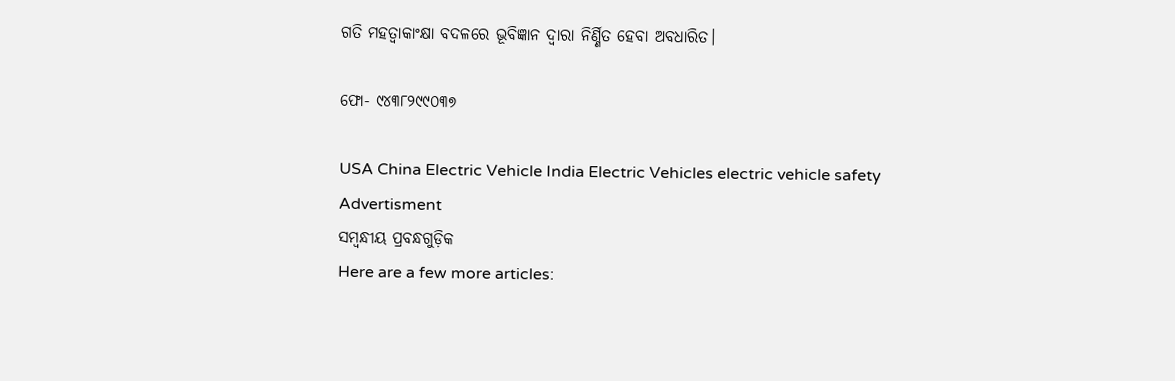ଗତି ମହତ୍ୱାକାଂକ୍ଷା ବଦଳରେ ଭୂବିଜ୍ଞାନ ଦ୍ୱାରା ନିର୍ଣ୍ଣିତ ହେବା ଅବଧାରିତ।

ଫୋ- ୯୪୩୮୨୯୯୦୩୭

USA China Electric Vehicle India Electric Vehicles electric vehicle safety
Advertisment
ସମ୍ବନ୍ଧୀୟ ପ୍ରବନ୍ଧଗୁଡ଼ିକ
Here are a few more articles: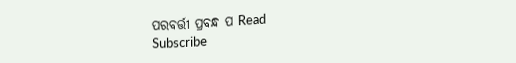ପରବର୍ତ୍ତୀ ପ୍ରବନ୍ଧ ପ Read
Subscribe